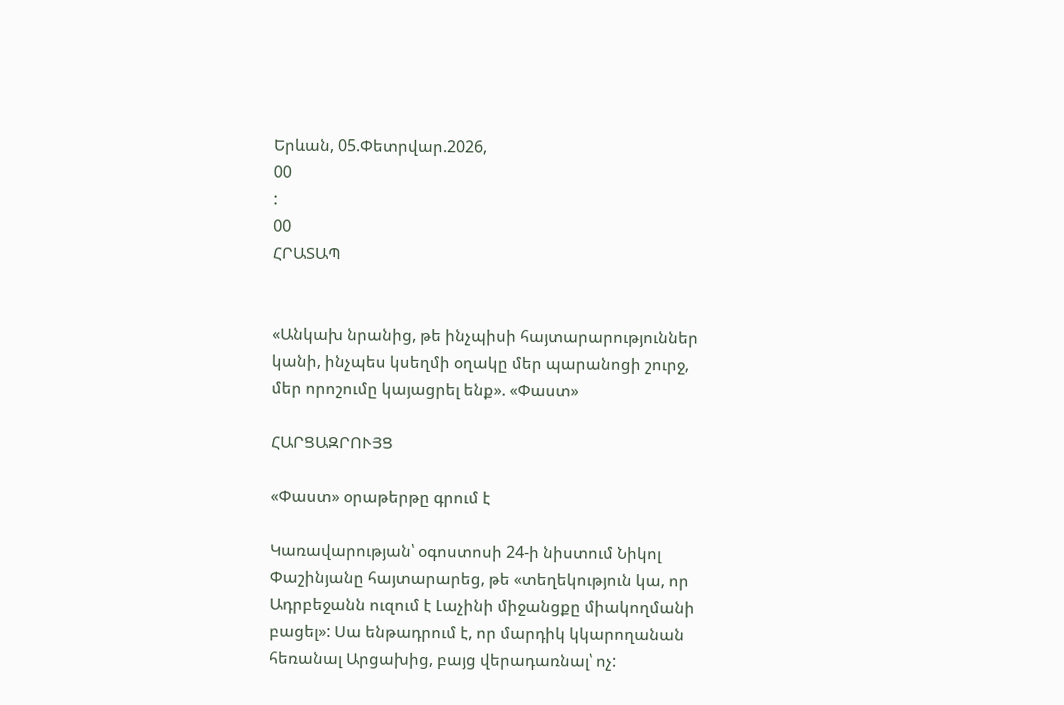Երևան, 05.Փետրվար.2026,
00
:
00
ՀՐԱՏԱՊ


«Անկախ նրանից, թե ինչպիսի հայտարարություններ կանի, ինչպես կսեղմի օղակը մեր պարանոցի շուրջ, մեր որոշումը կայացրել ենք». «Փաստ»

ՀԱՐՑԱԶՐՈՒՅՑ

«Փաստ» օրաթերթը գրում է

Կառավարության՝ օգոստոսի 24-ի նիստում Նիկոլ Փաշինյանը հայտարարեց, թե «տեղեկություն կա, որ Ադրբեջանն ուզում է Լաչինի միջանցքը միակողմանի բացել»: Սա ենթադրում է, որ մարդիկ կկարողանան հեռանալ Արցախից, բայց վերադառնալ՝ ոչ: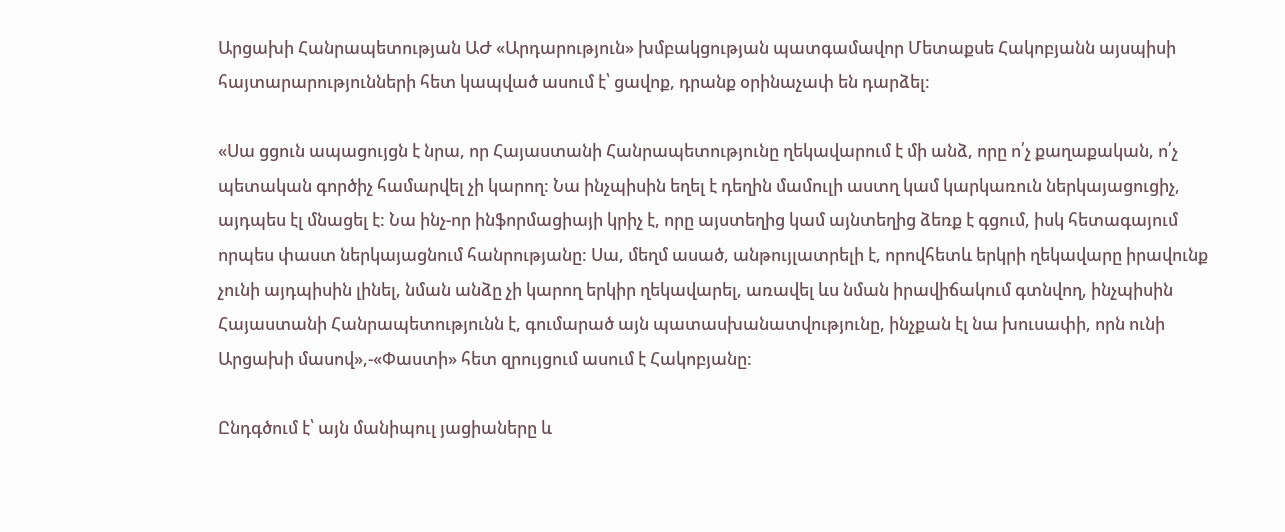Արցախի Հանրապետության ԱԺ «Արդարություն» խմբակցության պատգամավոր Մետաքսե Հակոբյանն այսպիսի հայտարարությունների հետ կապված ասում է՝ ցավոք, դրանք օրինաչափ են դարձել:

«Սա ցցուն ապացույցն է նրա, որ Հայաստանի Հանրապետությունը ղեկավարում է մի անձ, որը ո՛չ քաղաքական, ո՛չ պետական գործիչ համարվել չի կարող: Նա ինչպիսին եղել է դեղին մամուլի աստղ կամ կարկառուն ներկայացուցիչ, այդպես էլ մնացել է: Նա ինչ-որ ինֆորմացիայի կրիչ է, որը այստեղից կամ այնտեղից ձեռք է գցում, իսկ հետագայում որպես փաստ ներկայացնում հանրությանը: Սա, մեղմ ասած, անթույլատրելի է, որովհետև երկրի ղեկավարը իրավունք չունի այդպիսին լինել, նման անձը չի կարող երկիր ղեկավարել, առավել ևս նման իրավիճակում գտնվող, ինչպիսին Հայաստանի Հանրապետությունն է, գումարած այն պատասխանատվությունը, ինչքան էլ նա խուսափի, որն ունի Արցախի մասով»,-«Փաստի» հետ զրույցում ասում է Հակոբյանը:

Ընդգծում է՝ այն մանիպուլ յացիաները և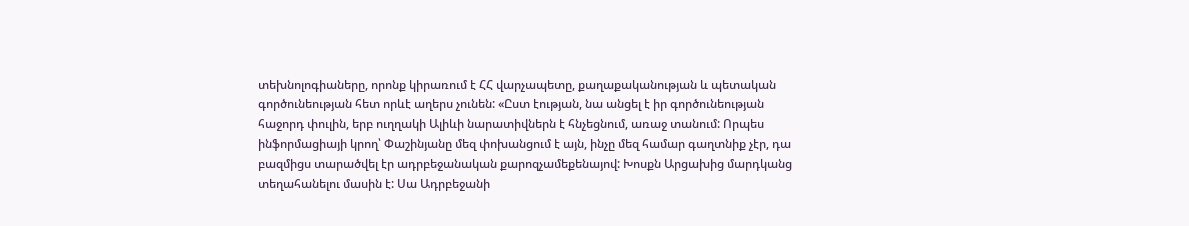տեխնոլոգիաները, որոնք կիրառում է ՀՀ վարչապետը, քաղաքականության և պետական գործունեության հետ որևէ աղերս չունեն: «Ըստ էության, նա անցել է իր գործունեության հաջորդ փուլին, երբ ուղղակի Ալիևի նարատիվներն է հնչեցնում, առաջ տանում: Որպես ինֆորմացիայի կրող՝ Փաշինյանը մեզ փոխանցում է այն, ինչը մեզ համար գաղտնիք չէր, դա բազմիցս տարածվել էր ադրբեջանական քարոզչամեքենայով: Խոսքն Արցախից մարդկանց տեղահանելու մասին է: Սա Ադրբեջանի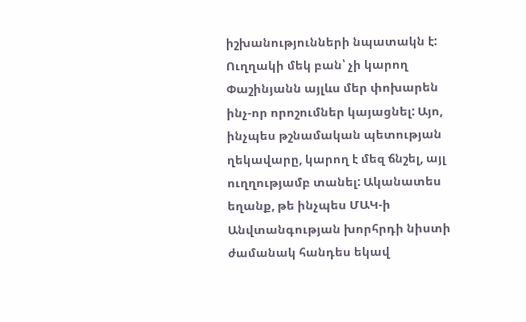իշխանությունների նպատակն է: Ուղղակի մեկ բան՝ չի կարող Փաշինյանն այլևս մեր փոխարեն ինչ-որ որոշումներ կայացնել: Այո, ինչպես թշնամական պետության ղեկավարը, կարող է մեզ ճնշել, այլ ուղղությամբ տանել: Ականատես եղանք, թե ինչպես ՄԱԿ-ի Անվտանգության խորհրդի նիստի ժամանակ հանդես եկավ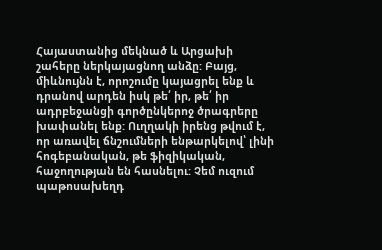Հայաստանից մեկնած և Արցախի շահերը ներկայացնող անձը: Բայց, միևնույնն է, որոշումը կայացրել ենք և դրանով արդեն իսկ թե՛ իր, թե՛ իր ադրբեջանցի գործընկերոջ ծրագրերը խափանել ենք: Ուղղակի իրենց թվում է, որ առավել ճնշումների ենթարկելով՝ լինի հոգեբանական, թե ֆիզիկական, հաջողության են հասնելու: Չեմ ուզում պաթոսախեղդ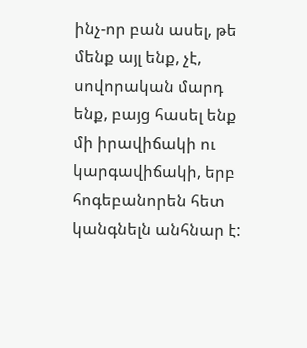ինչ-որ բան ասել, թե մենք այլ ենք, չէ, սովորական մարդ ենք, բայց հասել ենք մի իրավիճակի ու կարգավիճակի, երբ հոգեբանորեն հետ կանգնելն անհնար է: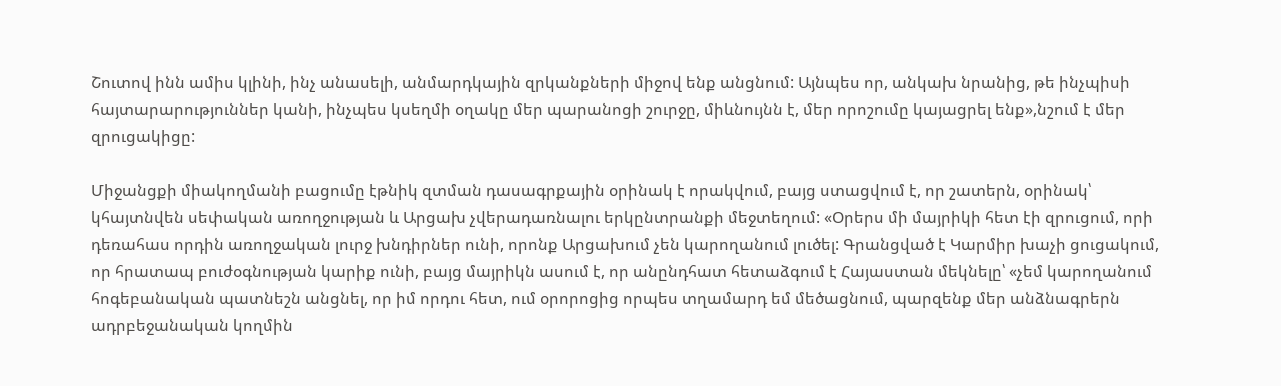Շուտով ինն ամիս կլինի, ինչ անասելի, անմարդկային զրկանքների միջով ենք անցնում: Այնպես որ, անկախ նրանից, թե ինչպիսի հայտարարություններ կանի, ինչպես կսեղմի օղակը մեր պարանոցի շուրջը, միևնույնն է, մեր որոշումը կայացրել ենք»,նշում է մեր զրուցակիցը:

Միջանցքի միակողմանի բացումը էթնիկ զտման դասագրքային օրինակ է որակվում, բայց ստացվում է, որ շատերն, օրինակ՝ կհայտնվեն սեփական առողջության և Արցախ չվերադառնալու երկընտրանքի մեջտեղում: «Օրերս մի մայրիկի հետ էի զրուցում, որի դեռահաս որդին առողջական լուրջ խնդիրներ ունի, որոնք Արցախում չեն կարողանում լուծել: Գրանցված է Կարմիր խաչի ցուցակում, որ հրատապ բուժօգնության կարիք ունի, բայց մայրիկն ասում է, որ անընդհատ հետաձգում է Հայաստան մեկնելը՝ «չեմ կարողանում հոգեբանական պատնեշն անցնել, որ իմ որդու հետ, ում օրորոցից որպես տղամարդ եմ մեծացնում, պարզենք մեր անձնագրերն ադրբեջանական կողմին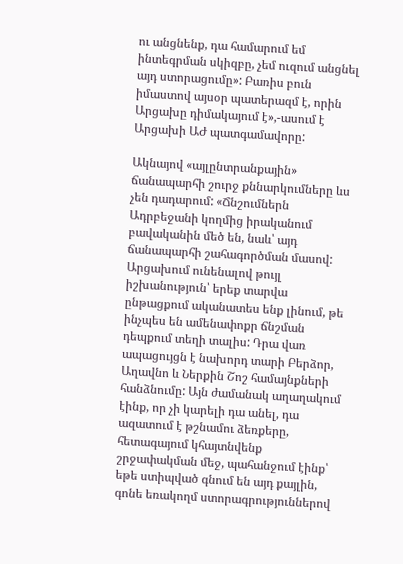ու անցնենք, դա համարում եմ ինտեգրման սկիզբը, չեմ ուզում անցնել այդ ստորացումը»: Բառիս բուն իմաստով այսօր պատերազմ է, որին Արցախը դիմակայում է»,-ասում է Արցախի ԱԺ պատգամավորը:

Ակնայով «այլընտրանքային» ճանապարհի շուրջ քննարկումները ևս չեն դադարում: «Ճնշումներն Ադրբեջանի կողմից իրականում բավականին մեծ են, նաև՝ այդ ճանապարհի շահագործման մասով: Արցախում ունենալով թույլ իշխանություն՝ երեք տարվա ընթացքում ականատես ենք լինում, թե ինչպես են ամենափոքր ճնշման դեպքում տեղի տալիս: Դրա վառ ապացույցն է նախորդ տարի Բերձոր, Աղավնո և Ներքին Շոշ համայնքների հանձնումը: Այն ժամանակ աղաղակում էինք, որ չի կարելի դա անել, դա ազատում է թշնամու ձեռքերը, հետագայում կհայտնվենք շրջափակման մեջ, պահանջում էինք՝ եթե ստիպված գնում են այդ քայլին, գոնե եռակողմ ստորագրություններով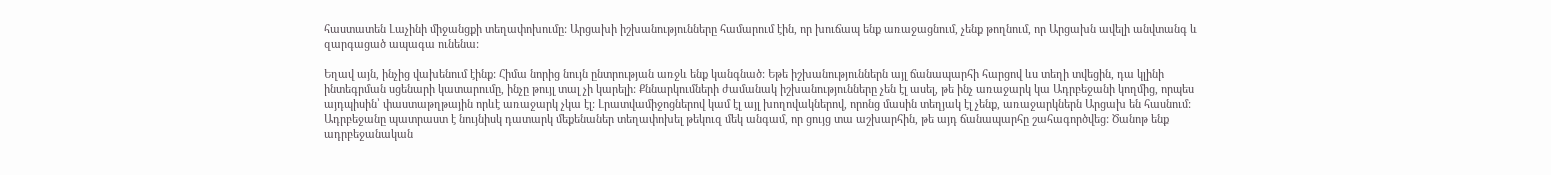հաստատեն Լաչինի միջանցքի տեղափոխումը: Արցախի իշխանությունները համարում էին, որ խուճապ ենք առաջացնում, չենք թողնում, որ Արցախն ավելի անվտանգ և զարգացած ապագա ունենա:

Եղավ այն, ինչից վախենում էինք: Հիմա նորից նույն ընտրության առջև ենք կանգնած: Եթե իշխանություններն այլ ճանապարհի հարցով ևս տեղի տվեցին, դա կլինի ինտեգրման սցենարի կատարումը, ինչը թույլ տալ չի կարելի: Քննարկումների ժամանակ իշխանությունները չեն էլ ասել, թե ինչ առաջարկ կա Ադրբեջանի կողմից, որպես այդպիսին՝ փաստաթղթային որևէ առաջարկ չկա էլ: Լրատվամիջոցներով կամ էլ այլ խողովակներով, որոնց մասին տեղյակ էլ չենք, առաջարկներն Արցախ են հասնում: Ադրբեջանը պատրաստ է նույնիսկ դատարկ մեքենաներ տեղափոխել թեկուզ մեկ անգամ, որ ցույց տա աշխարհին, թե այդ ճանապարհը շահագործվեց: Ծանոթ ենք ադրբեջանական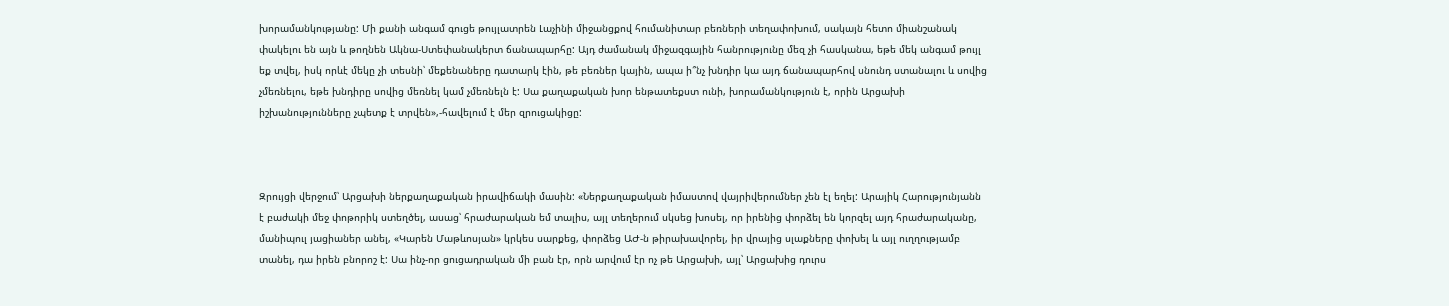խորամանկությանը: Մի քանի անգամ գուցե թույլատրեն Լաչինի միջանցքով հումանիտար բեռների տեղափոխում, սակայն հետո միանշանակ փակելու են այն և թողնեն Ակնա-Ստեփանակերտ ճանապարհը: Այդ ժամանակ միջազգային հանրությունը մեզ չի հասկանա, եթե մեկ անգամ թույլ եք տվել, իսկ որևէ մեկը չի տեսնի՝ մեքենաները դատարկ էին, թե բեռներ կային, ապա ի՞նչ խնդիր կա այդ ճանապարհով սնունդ ստանալու և սովից չմեռնելու, եթե խնդիրը սովից մեռնել կամ չմեռնելն է: Սա քաղաքական խոր ենթատեքստ ունի, խորամանկություն է, որին Արցախի իշխանությունները չպետք է տրվեն»,-հավելում է մեր զրուցակիցը:



Զրույցի վերջում՝ Արցախի ներքաղաքական իրավիճակի մասին: «Ներքաղաքական իմաստով վայրիվերումներ չեն էլ եղել: Արայիկ Հարությունյանն է բաժակի մեջ փոթորիկ ստեղծել, ասաց՝ հրաժարական եմ տալիս, այլ տեղերում սկսեց խոսել, որ իրենից փորձել են կորզել այդ հրաժարականը, մանիպուլ յացիաներ անել, «Կարեն Մաթևոսյան» կրկես սարքեց, փորձեց ԱԺ-ն թիրախավորել, իր վրայից սլաքները փոխել և այլ ուղղությամբ տանել, դա իրեն բնորոշ է: Սա ինչ-որ ցուցադրական մի բան էր, որն արվում էր ոչ թե Արցախի, այլ՝ Արցախից դուրս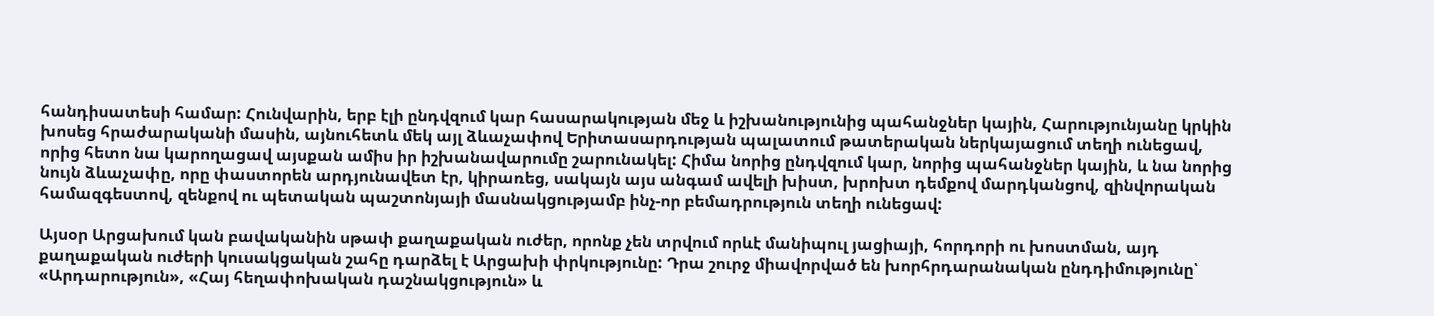հանդիսատեսի համար: Հունվարին, երբ էլի ընդվզում կար հասարակության մեջ և իշխանությունից պահանջներ կային, Հարությունյանը կրկին խոսեց հրաժարականի մասին, այնուհետև մեկ այլ ձևաչափով Երիտասարդության պալատում թատերական ներկայացում տեղի ունեցավ, որից հետո նա կարողացավ այսքան ամիս իր իշխանավարումը շարունակել: Հիմա նորից ընդվզում կար, նորից պահանջներ կային, և նա նորից նույն ձևաչափը, որը փաստորեն արդյունավետ էր, կիրառեց, սակայն այս անգամ ավելի խիստ, խրոխտ դեմքով մարդկանցով, զինվորական համազգեստով, զենքով ու պետական պաշտոնյայի մասնակցությամբ ինչ-որ բեմադրություն տեղի ունեցավ:

Այսօր Արցախում կան բավականին սթափ քաղաքական ուժեր, որոնք չեն տրվում որևէ մանիպուլ յացիայի, հորդորի ու խոստման, այդ քաղաքական ուժերի կուսակցական շահը դարձել է Արցախի փրկությունը: Դրա շուրջ միավորված են խորհրդարանական ընդդիմությունը՝ «Արդարություն», «Հայ հեղափոխական դաշնակցություն» և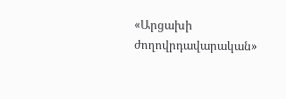«Արցախի ժողովրդավարական»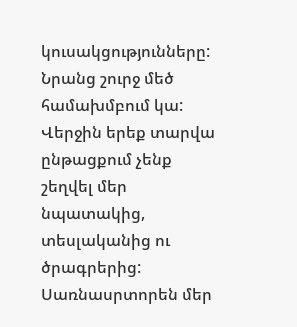կուսակցությունները: Նրանց շուրջ մեծ համախմբում կա: Վերջին երեք տարվա ընթացքում չենք շեղվել մեր նպատակից, տեսլականից ու ծրագրերից: Սառնասրտորեն մեր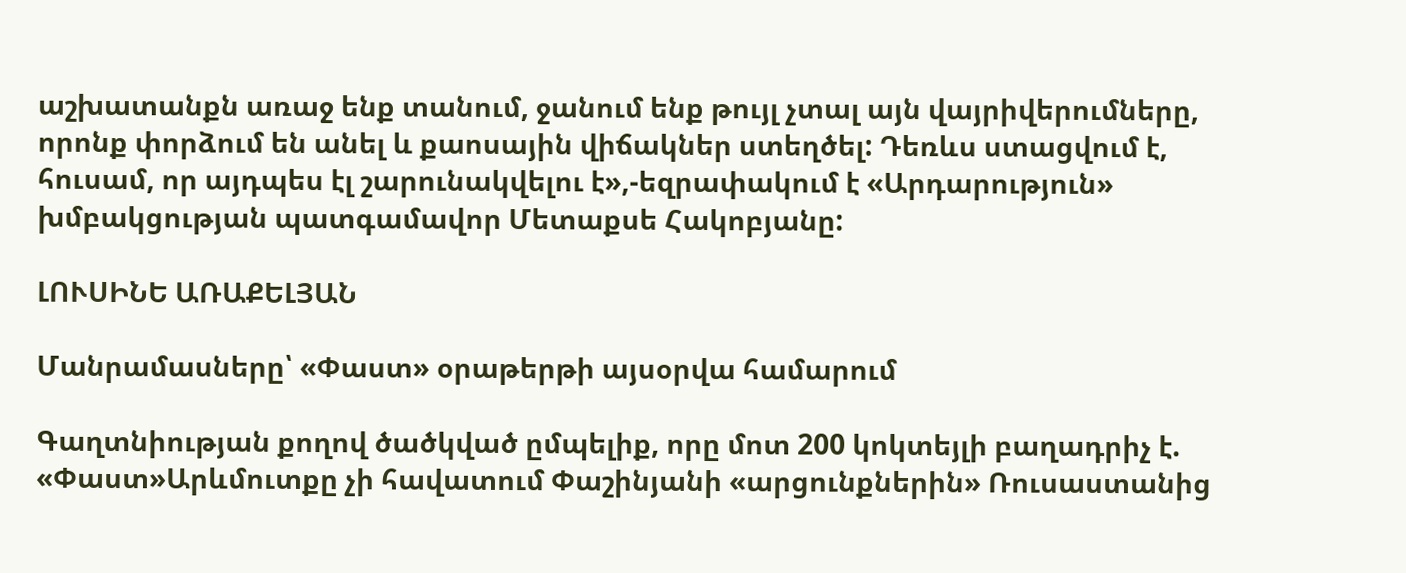աշխատանքն առաջ ենք տանում, ջանում ենք թույլ չտալ այն վայրիվերումները, որոնք փորձում են անել և քաոսային վիճակներ ստեղծել: Դեռևս ստացվում է, հուսամ, որ այդպես էլ շարունակվելու է»,-եզրափակում է «Արդարություն» խմբակցության պատգամավոր Մետաքսե Հակոբյանը:

ԼՈՒՍԻՆԵ ԱՌԱՔԵԼՅԱՆ

Մանրամասները՝ «Փաստ» օրաթերթի այսօրվա համարում

Գաղտնիության քողով ծածկված ըմպելիք, որը մոտ 200 կոկտեյլի բաղադրիչ է. «Փաստ»Արևմուտքը չի հավատում Փաշինյանի «արցունքներին» Ռուսաստանից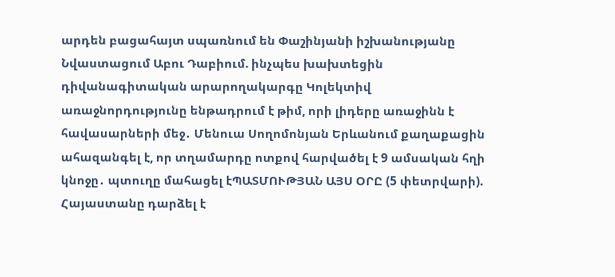արդեն բացահայտ սպառնում են Փաշինյանի իշխանությանը Նվաստացում Աբու Դաբիում. ինչպես խախտեցին դիվանագիտական արարողակարգը Կոլեկտիվ առաջնորդությունը ենթադրում է թիմ, որի լիդերը առաջինն է հավասարների մեջ․ Մենուա Սողոմոնյան Երևանում քաղաքացին ահազանգել է, որ տղամարդը ոտքով հարվածել է 9 ամսական հղի կնոջը․ պտուղը մահացել էՊԱՏՄՈՒԹՅԱՆ ԱՅՍ ՕՐԸ (5 փետրվարի). Հայաստանը դարձել է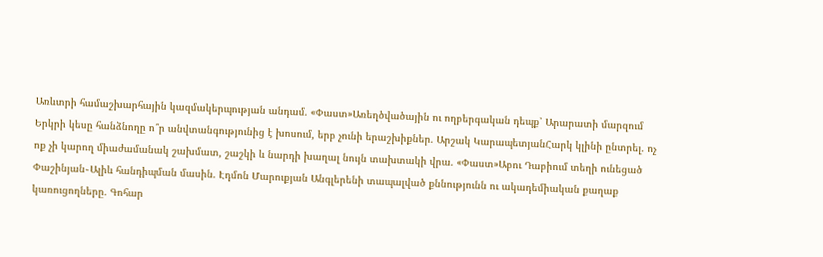Առևտրի համաշխարհային կազմակերպության անդամ. «Փաստ»Առեղծվածային ու ողբերգական դեպք՝ Արարատի մարզում Երկրի կեսը հանձնողը ո՞ր անվտանգությունից է խոսում, երբ չունի երաշխիքներ. Արշակ ԿարապետյանՀարկ կլինի ընտրել. ոչ ոք չի կարող միաժամանակ շախմատ, շաշկի և նարդի խաղալ նույն տախտակի վրա. «Փաստ»Աբու Դաբիում տեղի ունեցած Փաշինյան֊Ալիև հանդիպման մասին. Էդմոն Մարուքյան Անգլերենի տապալված քննությունն ու ակադեմիական քաղաք կառուցողները. Գոհար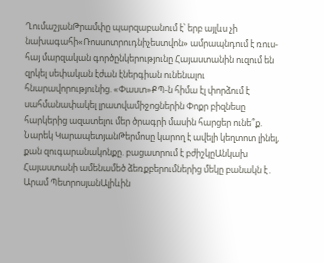ՂումաշյանԹրամփը պարզաբանում է՝ երբ այլևս չի նախագահի«Ռոսսոտրուդնիչեստվոն» ամրապնդում է ռուս-հայ մարզական գործընկերությունը Հայաստանին ուզում են զրկել սեփական էժան էներգիան ունենալու հնարավորությունից. «Փաստ»ՔՊ-ն հիմա էլ փորձում է սահմանափակել լրատվամիջոցներին Փոքր բիզնեսը հարկերից ազատելու մեր ծրագրի մասին հարցեր ունե՞ք. Նարեկ ԿարապետյանԹերմոսը կարող է ավելի կեղտոտ լինել, քան զուգարանակոնքը. բացատրում է բժիշկըԱնկախ Հայաստանի ամենամեծ ձեռքբերումներից մեկը բանակն է․ Արամ ՊետրոսյանԱլիևին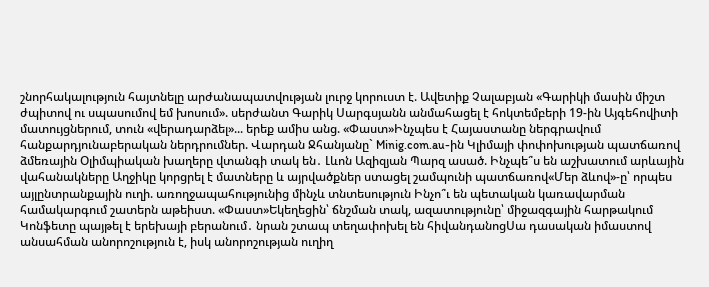շնորհակալություն հայտնելը արժանապատվության լուրջ կորուստ է. Ավետիք Չալաբյան «Գարիկի մասին միշտ ժպիտով ու սպասումով եմ խոսում». սերժանտ Գարիկ Սարգսյանն անմահացել է հոկտեմբերի 19-ին Այգեհովիտի մատույցներում, տուն «վերադարձել»... երեք ամիս անց. «Փաստ»Ինչպես է Հայաստանը ներգրավում հանքարդյունաբերական ներդրումներ. Վարդան Ջհանյանը` Minig.com.au-ին Կլիմայի փոփոխության պատճառով ձմեռային Օլիմպիական խաղերը վտանգի տակ են․ Լևոն Ազիզյան Պարզ ասած. Ինչպե՞ս են աշխատում արևային վահանակները Աղջիկը կորցրել է մատները և այրվածքներ ստացել շամպունի պատճառով«Մեր ձևով»-ը՝ որպես այլընտրանքային ուղի. առողջապահությունից մինչև տնտեսություն Ինչո՞ւ են պետական կառավարման համակարգում շատերն աթեիստ. «Փաստ»Եկեղեցին՝ ճնշման տակ, ազատությունը՝ միջազգային հարթակում Կոնֆետը պայթել է երեխայի բերանում․ նրան շտապ տեղափոխել են հիվանդանոցՍա դասական իմաստով անսահման անորոշություն է, իսկ անորոշության ուղիղ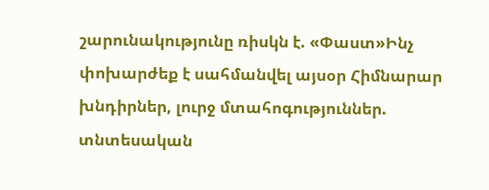շարունակությունը ռիսկն է. «Փաստ»Ինչ փոխարժեք է սահմանվել այսօր Հիմնարար խնդիրներ, լուրջ մտահոգություններ. տնտեսական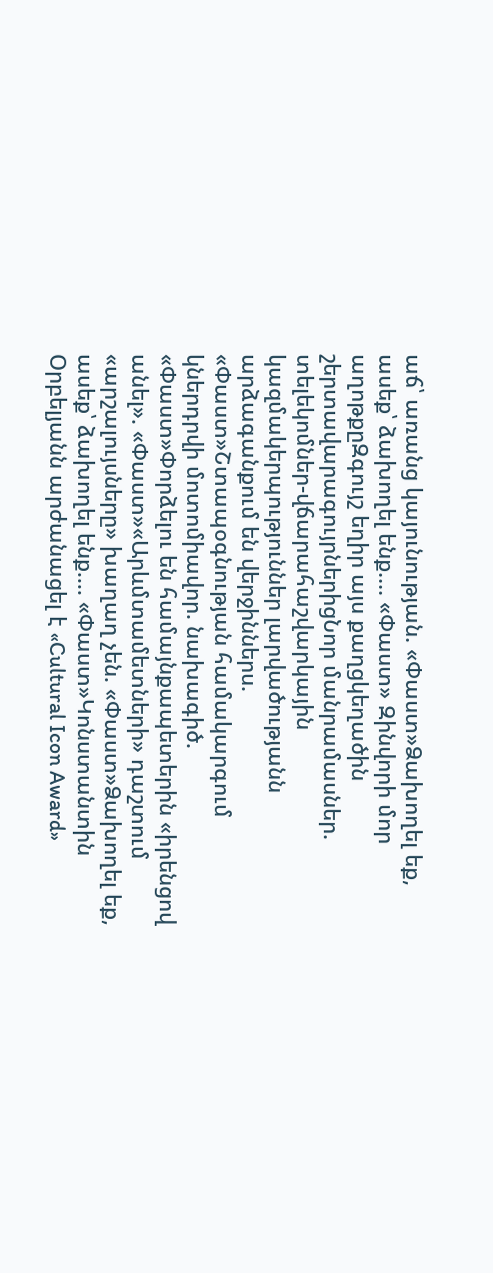աճ՝ առանց կայունության. «Փաստ»Ձախողել եք, ասեք՝ ձախողել ենք.... «Փաստ» Զինվորի մոր աղոթքըԶգույշ եղիր այս քաղցկեղածին շերտավարագույրներիցՆոր մանրամասներ. տելեկոմներ-վճարահաշվարկային կազմակերպություններ լարվածությանն արձագանքում են վերջիններս. «Փաստ»Շտապօգնության համակարգում կներդրվի մոտոմիավոր. նախագիծ. «Փաստ»Փորձելու են համայնքապետերին «իրենցով անել». «Փաստ»«Արևմտամետների» դաշտում «արշալույսները» խաղաղ չեն. «Փաստ»Ձախողել եք, ասեք՝ ձախողել ենք.... «Փաստ»Կոնստանտին Օրբելյանն արժանացել է «Cultural Icon Award»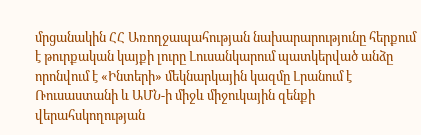մրցանակին ՀՀ Առողջապահության նախարարությունը հերքում է թուրքական կայքի լուրը Լուսանկարում պատկերված անձը որոնվում է «Ինտերի» մեկնարկային կազմը Լրանում է Ռուսաստանի և ԱՄՆ-ի միջև միջուկային զենքի վերահսկողության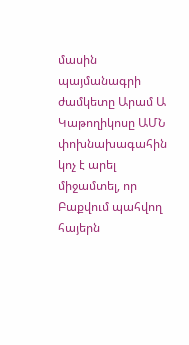մասին պայմանագրի ժամկետը Արամ Ա Կաթողիկոսը ԱՄՆ փոխնախագահին կոչ է արել միջամտել, որ Բաքվում պահվող հայերն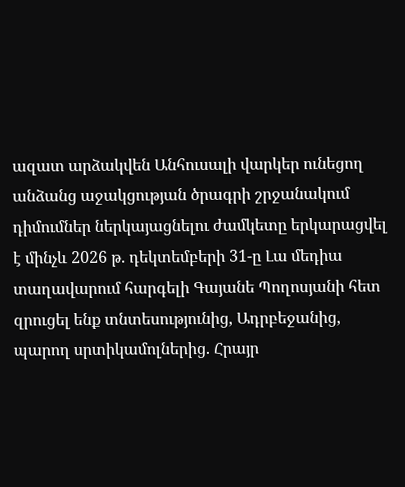ազատ արձակվեն Անհուսալի վարկեր ունեցող անձանց աջակցության ծրագրի շրջանակում դիմումներ ներկայացնելու ժամկետը երկարացվել է մինչև 2026 թ. դեկտեմբերի 31-ը Լա մեդիա տաղավարում հարգելի Գայանե Պողոսյանի հետ զրուցել ենք տնտեսությունից, Ադրբեջանից, պարող սրտիկամոլներից. Հրայր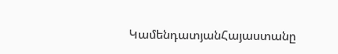ԿամենդատյանՀայաստանը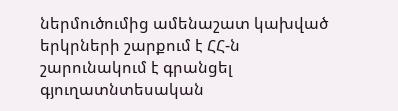ներմուծումից ամենաշատ կախված երկրների շարքում է ՀՀ-ն շարունակում է գրանցել գյուղատնտեսական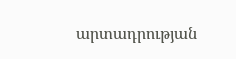արտադրության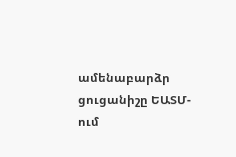ամենաբարձր ցուցանիշը ԵԱՏՄ-ում